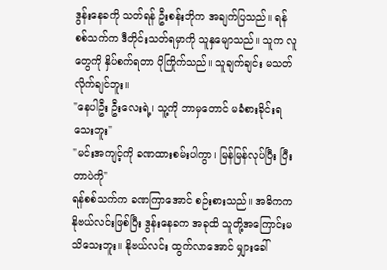ဒွန်းနေခကို သတ်ရန် ဦးစန်းဘိုက အချက်ပြသည်။ ရန်စစ်သက်က ဒီတိုင်းသတ်ရမှာကို သူနှမျောသည်။ သူက လူတွေကို နှိပ်စက်ရတာ ပိုကြိုက်သည်။ သူချက်ချင်း မသတ်လိုက်ချင်ဘူး။
"နေပါဦး ဦးလေးရဲ့၊ သူ့ကို ဘာမှတောင် မခံစားခိုင်းရသေးဘူး"
"မင်းအကျင့်ကို ခဏထားစမ်းပါကွာ၊ မြန်မြန်လုပ်ပြီး ပြီးတာပဲကို"
ရန်စစ်သက်က ခဏကြာအောင် စဉ်းစားသည်။ အဓိကက နိုဗယ်လင်းဖြစ်ပြီး ဒွန်းနေခက အခုထိ သူတို့အကြောင်းမသိသေးဘူး။ နိုဗယ်လင်း ထွက်လာအောင် မျှားခေါ်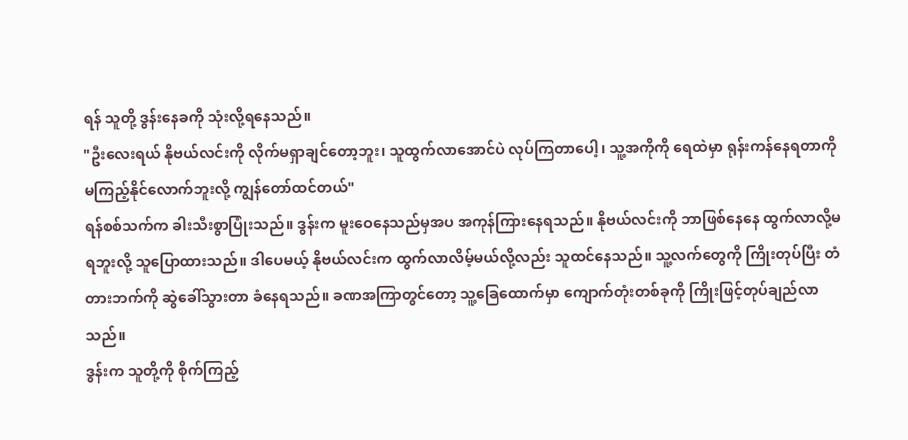ရန် သူတို့ ဒွန်းနေခကို သုံးလို့ရနေသည်။
"ဦးလေးရယ် နိုဗယ်လင်းကို လိုက်မရှာချင်တော့ဘူး၊ သူထွက်လာအောင်ပဲ လုပ်ကြတာပေါ့၊ သူ့အကိုကို ရေထဲမှာ ရုန်းကန်နေရတာကို မကြည့်နိုင်လောက်ဘူးလို့ ကျွန်တော်ထင်တယ်"
ရန်စစ်သက်က ခါးသီးစွာပြုံးသည်။ ဒွန်းက မူးဝေနေသည်မှအပ အကုန်ကြားနေရသည်။ နိုဗယ်လင်းကို ဘာဖြစ်နေနေ ထွက်လာလို့မရဘူးလို့ သူပြောထားသည်။ ဒါပေမယ့် နိုဗယ်လင်းက ထွက်လာလိမ့်မယ်လို့လည်း သူထင်နေသည်။ သူ့လက်တွေကို ကြိုးတုပ်ပြီး တံတားဘက်ကို ဆွဲခေါ်သွားတာ ခံနေရသည်။ ခဏအကြာတွင်တော့ သူ့ခြေထောက်မှာ ကျောက်တုံးတစ်ခုကို ကြိုးဖြင့်တုပ်ချည်လာသည်။
ဒွန်းက သူတို့ကို စိုက်ကြည့်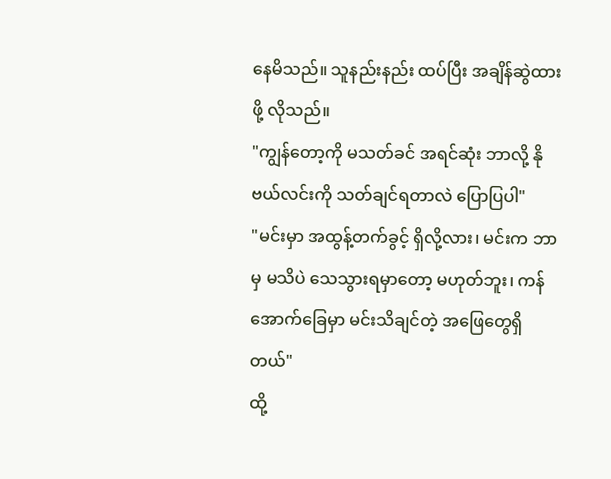နေမိသည်။ သူနည်းနည်း ထပ်ပြီး အချိန်ဆွဲထားဖို့ လိုသည်။
"ကျွန်တော့ကို မသတ်ခင် အရင်ဆုံး ဘာလို့ နိုဗယ်လင်းကို သတ်ချင်ရတာလဲ ပြောပြပါ"
"မင်းမှာ အထွန့်တက်ခွင့် ရှိလို့လား၊ မင်းက ဘာမှ မသိပဲ သေသွားရမှာတော့ မဟုတ်ဘူး၊ ကန်အောက်ခြေမှာ မင်းသိချင်တဲ့ အဖြေတွေရှိတယ်"
ထို့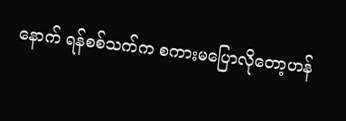နောက် ရန်စစ်သက်က စကားမပြောလိုတော့ဟန်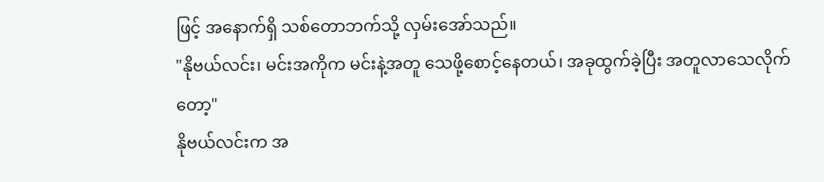ဖြင့် အနောက်ရှိ သစ်တောဘက်သို့ လှမ်းအော်သည်။
"နိုဗယ်လင်း၊ မင်းအကိုက မင်းနဲ့အတူ သေဖို့စောင့်နေတယ်၊ အခုထွက်ခဲ့ပြီး အတူလာသေလိုက်တော့"
နိုဗယ်လင်းက အ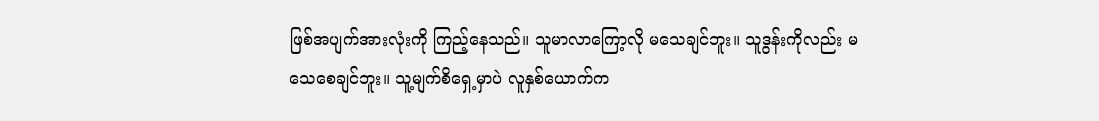ဖြစ်အပျက်အားလုံးကို ကြည့်နေသည်။ သူမာလာကြော့လို မသေချင်ဘူး။ သူဒွန်းကိုလည်း မသေစေချင်ဘူး။ သူ့မျက်စိရှေ့မှာပဲ လူနှစ်ယောက်က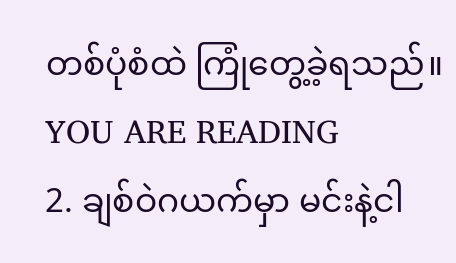တစ်ပုံစံထဲ ကြုံတွေ့ခဲ့ရသည်။
YOU ARE READING
2. ချစ်ဝဲဂယက်မှာ မင်းနဲ့ငါ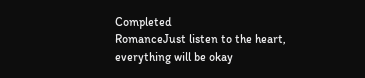Completed
RomanceJust listen to the heart, everything will be okay